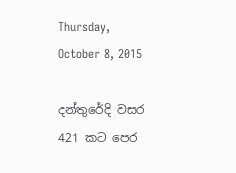Thursday, October 8, 2015

දන්තුරේදි වසර 421 කට පෙර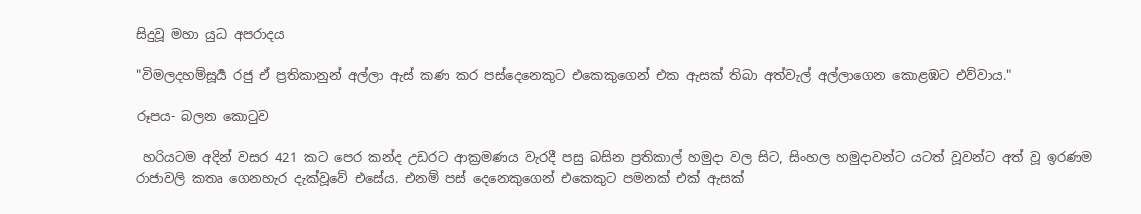සිදුවූ මහා යුධ අපරාදය

"විමලදහම්සූර්‍ය රජු ඒ ප්‍රතිකානුන් අල්ලා ඇස් කණ කර පස්දෙනෙකුට එකෙකුගෙන් එක ඇසක් තිබා අත්වැල් අල්ලාගෙන කොළඹට එව්වාය."

රූපය- බලන කොටුව

 හරියටම අදින් වසර 421 කට පෙර කන්ද උඩරට ආක්‍රමණය වැරදී පසු බසින ප්‍රතිකාල් හමුදා වල සිට, සිංහල හමුදාවන්ට යටත් වූවන්ට අත් වූ ඉරණම රාජාවලි කතෘ ගෙනහැර දැක්වූවේ එසේය. එනම් පස් දෙනෙකුගෙන් එකෙකුට පමනක් එක් ඇසක්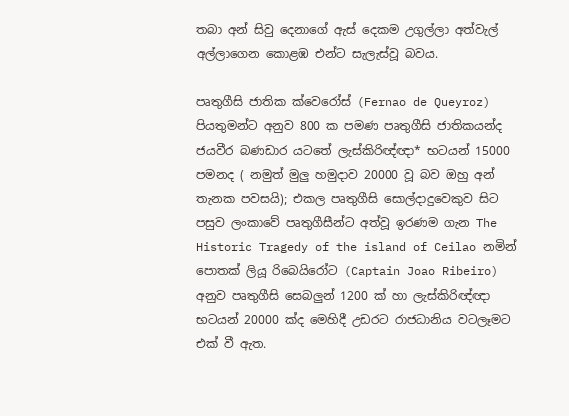තබා අන් සිවු දෙනාගේ ඇස් දෙකම උගුල්ලා අත්වැල් අල්ලාගෙන කොළඹ එන්ට සැලැස්වූ බවය.

පෘතුගීසි ජාතික ක්වෙරෝස් (Fernao de Queyroz) පියතුමන්ට අනුව 800 ක පමණ පෘතුගීසි ජාතිකයන්ද ජයවීර බණඩාර යටතේ ලැස්කිරිඥ්ඥා* භටයන් 15000 පමනද ( නමුත් මුලු හමුදාව 20000 වූ බව ඔහු අන් තැනක පවසයි); එකල පෘතුගීසි සොල්දාදුවෙකුව සිට පසුව ලංකාවේ පෘතුගීසීන්ට අත්වූ ඉරණම ගැන The Historic Tragedy of the island of Ceilao නමින් පොතක් ලියූ රිබෙයිරෝට (Captain Joao Ribeiro) අනුව පෘතුගීසි සෙබලුන් 1200 ක් හා ලැස්කිරිඥ්ඥා භටයන් 20000 ක්ද මෙහිදී උඩරට රාජධානිය වටලෑමට එක් වී ඇත.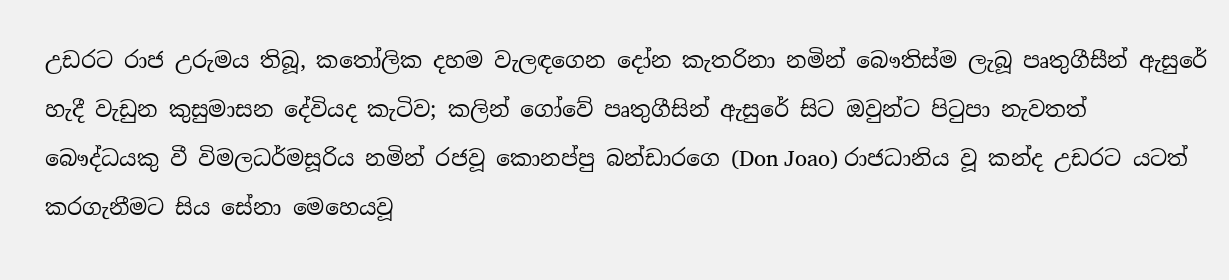උඩරට රාජ උරුමය තිබූ, කතෝලික දහම වැලඳගෙන දෝන කැතරිනා නමින් බෞතිස්ම ලැබූ පෘතුගීසීන් ඇසුරේ හැදී වැඩුන කුසුමාසන දේවියද කැටිව; කලින් ගෝවේ පෘතුගීසින් ඇසුරේ සිට ඔවුන්ට පිටුපා නැවතත් බෞද්ධයකු වී විමලධර්මසූරිය නමින් රජවූ කොනප්පු බන්ඩාරගෙ (Don Joao) රාජධානිය වූ කන්ද උඩරට යටත් කරගැනීමට සිය සේනා මෙහෙයවූ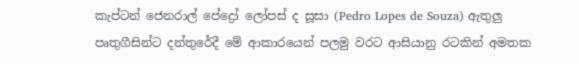කැප්ටන් ජෙනරාල් පේද්‍රෝ ලෝපස් ද සූසා (Pedro Lopes de Souza) ඇතුලු පෘතුගීසින්ට දන්තුරේදී මේ ආකාරයෙන් පලමු වරට ආසියානු රටකින් අමතක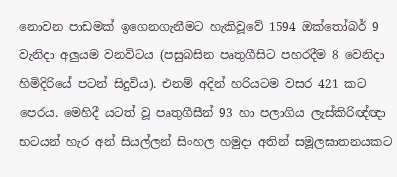නොවන පාඩමක් ඉගෙනගැනීමට හැකිවූවේ 1594 ඔක්තෝබර් 9 වැනිදා අලුයම වනවිටය (පසුබසින පෘතුගීසිට පහරදීම 8 වෙනිදා හිමිදිරියේ පටන් සිදුවිය). එනම් අදින් හරියටම වසර 421 කට පෙරය. මෙහිදී යටත් වූ පෘතුගීසීන් 93 හා පලාගිය ලැස්කිරිඥ්ඥා භටයන් හැර අන් සියල්ලන් සිංහල හමුදා අතින් සමූලඝාතනයකට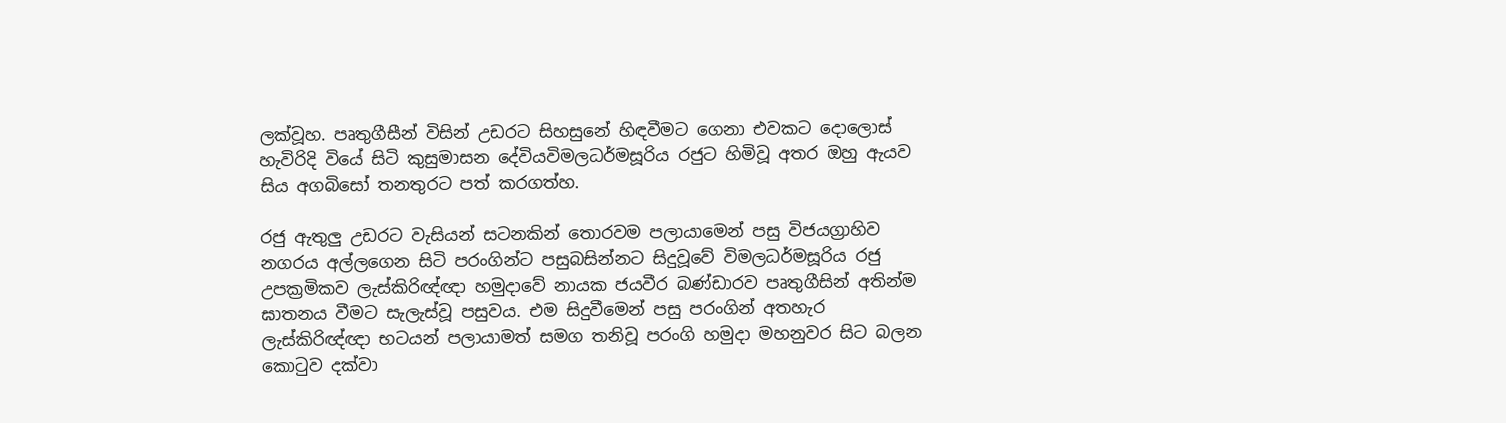ලක්වූහ. පෘතුගීසීන් විසින් උඩරට සිහසුනේ හිඳවීමට ගෙනා එවකට දොලොස් හැවිරිදි වියේ සිටි කුසුමාසන දේවියවිමලධර්මසූරිය රජුට හිමිවූ අතර ඔහු ඇයව සිය අගබිසෝ තනතුරට පත් කරගත්හ.

රජු ඇතුලු උඩරට වැසියන් සටනකින් තොරවම පලායාමෙන් පසු විජයග්‍රාහිව නගරය අල්ලගෙන සිටි පරංගින්ට පසුබසින්නට සිදුවූවේ විමලධර්මසූරිය රජු උපක්‍රමිකව ලැස්කිරිඥ්ඥා හමුදාවේ නායක ජයවීර බණ්ඩාරව පෘතුගීසින් අතින්ම ඝාතනය වීමට සැලැස්වූ පසුවය. එම සිදුවීමෙන් පසු පරංගින් අතහැර ලැස්කිරිඥ්ඥා භටයන් පලායාමත් සමග තනිවූ පරංගි හමුදා මහනුවර සිට බලන කොටුව දක්වා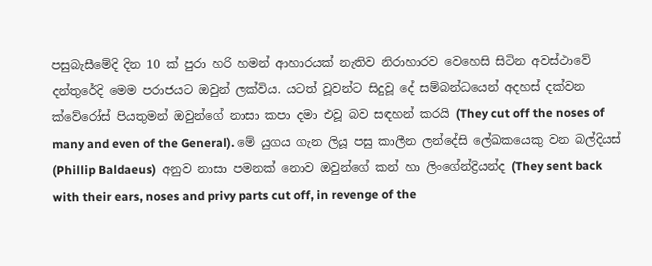පසුබැසීමේදි දින 10 ක් පුරා හරි හමන් ආහාරයක් නැතිව නිරාහාරව වෙහෙසි සිටින අවස්ථාවේ දන්තුරේදි මෙම පරාජයට ඔවුන් ලක්විය. යටත් වූවන්ට සිදුවූ දේ සම්බන්ධයෙන් අදහස් දක්වන ක්වේරෝස් පියතුමන් ඔවුන්ගේ නාසා කපා දමා එවූ බව සඳහන් කරයි (They cut off the noses of many and even of the General). මේ යුගය ගැන ලියූ පසු කාලීන ලන්දේසි ලේඛකයෙකු වන බල්දියස් (Phillip Baldaeus)  අනුව නාසා පමනක් නොව ඔවුන්ගේ කන් හා ලිංගේන්ද්‍රියන්ද (They sent back with their ears, noses and privy parts cut off, in revenge of the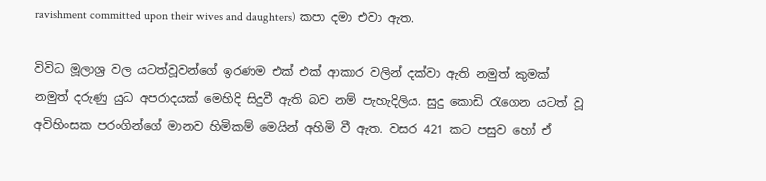ravishment committed upon their wives and daughters) කපා දමා එවා ඇත.

විවිධ මූලාශ්‍ර වල යටත්වූවන්ගේ ඉරණම එක් එක් ආකාර වලින් දක්වා ඇති නමුත් කුමක් නමුත් දරුණු යුධ අපරාදයක් මෙහිදි සිදුවී ඇති බව නම් පැහැදිලිය. සුදු කොඩි රැගෙන යටත් වූ අවිහිංසක පරංගින්ගේ මානව හිමිකම් මෙයින් අහිමි වී ඇත. වසර 421 කට පසුව හෝ ඒ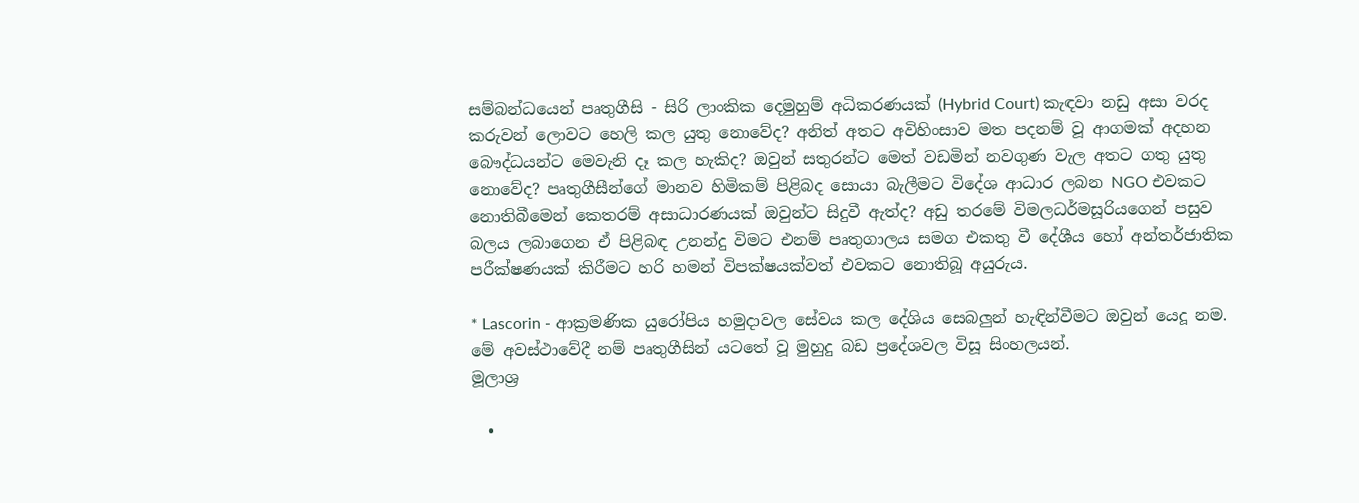සම්බන්ධයෙන් පෘතුගීසි - සිරි ලාංකික දෙමුහුම් අධිකරණයක් (Hybrid Court) කැඳවා නඩු අසා වරද කරුවන් ලොවට හෙලි කල යුතු නොවේද? අනිත් අතට අවිහිංසාව මත පදනම් වූ ආගමක් අදහන බෞද්ධයන්ට මෙවැනි දෑ කල හැකිද? ඔවුන් සතුරන්ට මෙත් වඩමින් නවගුණ වැල අතට ගතු යුතු නොවේද? පෘතුගීසීන්ගේ මානව හිමිකම් පිළිබද සොයා බැලීමට විදේශ ආධාර ලබන NGO එවකට නොතිබීමෙන් කෙතරම් අසාධාරණයක් ඔවුන්ට සිදුවී ඇත්ද? අඩු තරමේ විමලධර්මසූරියගෙන් පසුව බලය ලබාගෙන ඒ පිළිබඳ උනන්දු විමට එනම් පෘතුගාලය සමග එකතු වී දේශීය හෝ අන්තර්ජාතික පරීක්ෂණයක් කිරීමට හරි හමන් විපක්ෂයක්වත් එවකට නොතිබූ අයුරුය.

* Lascorin - ආක්‍රමණික යුරෝපිය හමුදාවල සේවය කල දේශිය සෙබලුන් හැඳින්වීමට ඔවුන් යෙදූ නම. මේ අවස්ථාවේදී නම් පෘතුගීසින් යටතේ වූ මුහුදු බඩ ප්‍රදේශවල විසූ සිංහලයන්.
මූලාශ්‍ර

  •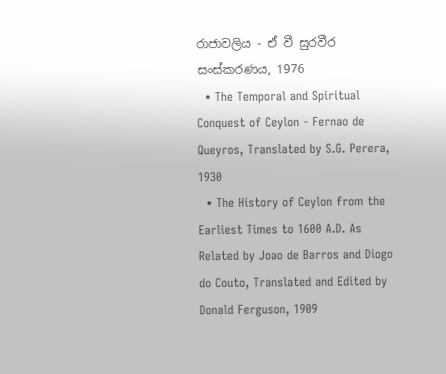රාජාවලිය - ඒ වී සුරවීර සංස්කරණය, 1976
  • The Temporal and Spiritual Conquest of Ceylon - Fernao de Queyros, Translated by S.G. Perera, 1930
  • The History of Ceylon from the Earliest Times to 1600 A.D. As Related by Joao de Barros and Diogo do Couto, Translated and Edited by Donald Ferguson, 1909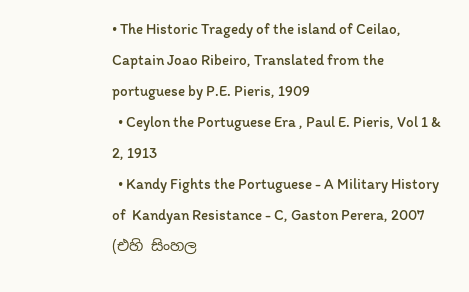• The Historic Tragedy of the island of Ceilao, Captain Joao Ribeiro, Translated from the portuguese by P.E. Pieris, 1909
  • Ceylon the Portuguese Era , Paul E. Pieris, Vol 1 & 2, 1913
  • Kandy Fights the Portuguese - A Military History of  Kandyan Resistance - C, Gaston Perera, 2007 (එහි සිංහල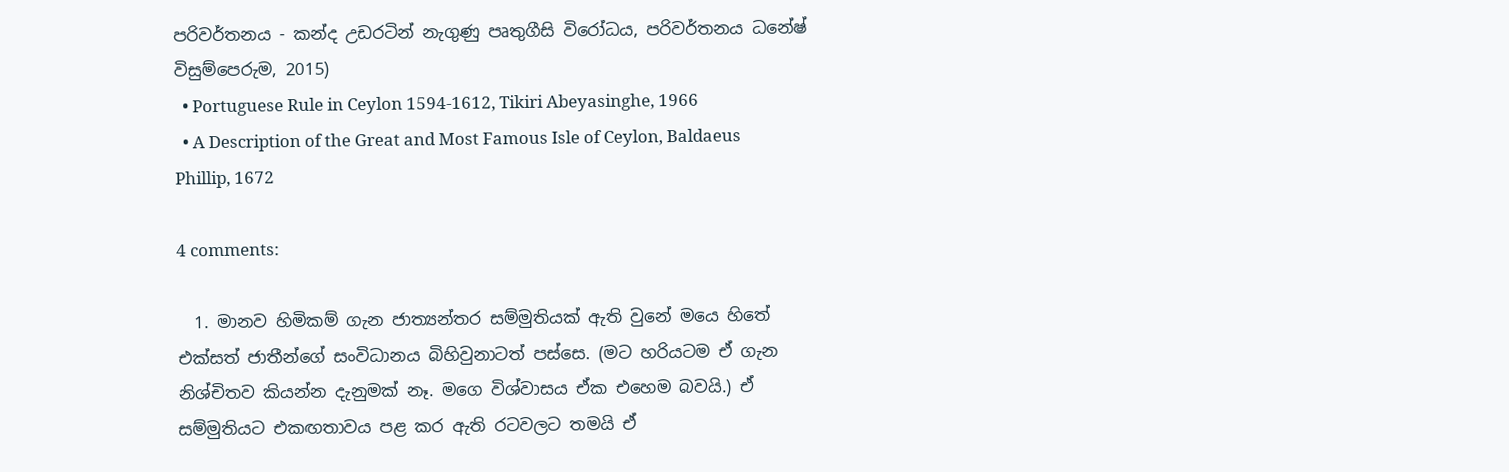පරිවර්තනය - කන්ද උඩරටින් නැගුණු පෘතුගීසි විරෝධය, පරිවර්තනය ධනේෂ් විසුම්පෙරුම, 2015)
  • Portuguese Rule in Ceylon 1594-1612, Tikiri Abeyasinghe, 1966
  • A Description of the Great and Most Famous Isle of Ceylon, Baldaeus Phillip, 1672

4 comments:

  1. මානව හිමිකම් ගැන ජාත්‍යන්තර සම්මුතියක් ඇති වුනේ මයෙ හිතේ එක්සත් ජාතීන්ගේ සංවිධානය බිහිවුනාටත් පස්සෙ. (මට හරියටම ඒ ගැන නිශ්චිතව කියන්න දැනුමක් නෑ. මගෙ විශ්වාසය ඒක එහෙම බවයි.) ඒ සම්මුතියට එකඟතාවය පළ කර ඇති රටවලට තමයි ඒ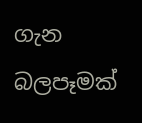ගැන බලපෑමක්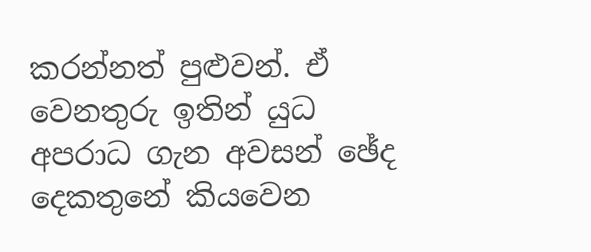කරන්නත් පුළුවන්. ඒ වෙනතුරු ඉතින් යුධ අපරාධ ගැන අවසන් ඡේද දෙකතුනේ කියවෙන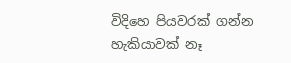විදිහෙ පියවරක් ගන්න හැකියාවක් නෑ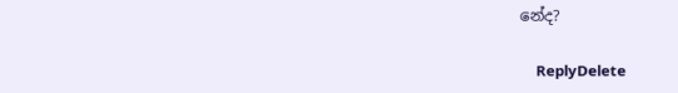නේද?

    ReplyDelete